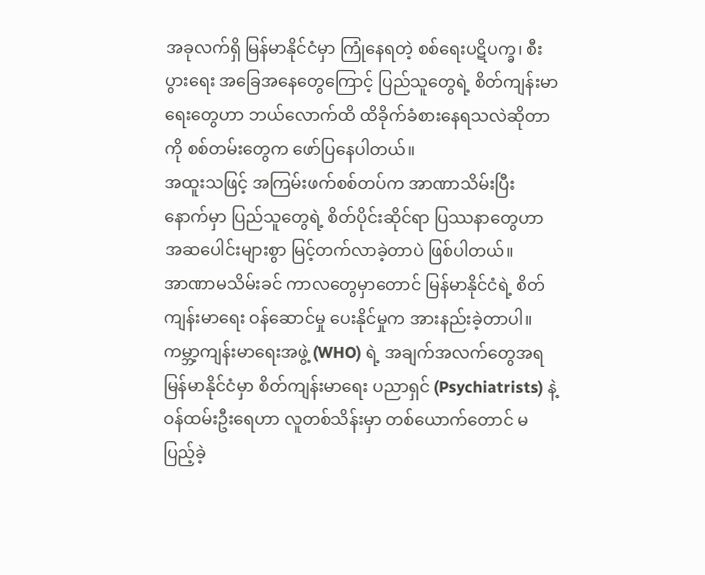အခုလက်ရှိ မြန်မာနိုင်ငံမှာ ကြုံနေရတဲ့ စစ်ရေးပဋိပက္ခ၊ စီးပွားရေး အခြေအနေတွေကြောင့် ပြည်သူတွေရဲ့ စိတ်ကျန်းမာရေးတွေဟာ ဘယ်လောက်ထိ ထိခိုက်ခံစားနေရသလဲဆိုတာကို စစ်တမ်းတွေက ဖော်ပြနေပါတယ်။
အထူးသဖြင့် အကြမ်းဖက်စစ်တပ်က အာဏာသိမ်းပြီးနောက်မှာ ပြည်သူတွေရဲ့ စိတ်ပိုင်းဆိုင်ရာ ပြဿနာတွေဟာ အဆပေါင်းများစွာ မြင့်တက်လာခဲ့တာပဲ ဖြစ်ပါတယ်။
အာဏာမသိမ်းခင် ကာလတွေမှာတောင် မြန်မာနိုင်ငံရဲ့ စိတ်ကျန်းမာရေး ဝန်ဆောင်မှု ပေးနိုင်မှုက အားနည်းခဲ့တာပါ။ ကမ္ဘာ့ကျန်းမာရေးအဖွဲ့ (WHO) ရဲ့ အချက်အလက်တွေအရ မြန်မာနိုင်ငံမှာ စိတ်ကျန်းမာရေး ပညာရှင် (Psychiatrists) နဲ့ ဝန်ထမ်းဦးရေဟာ လူတစ်သိန်းမှာ တစ်ယောက်တောင် မပြည့်ခဲ့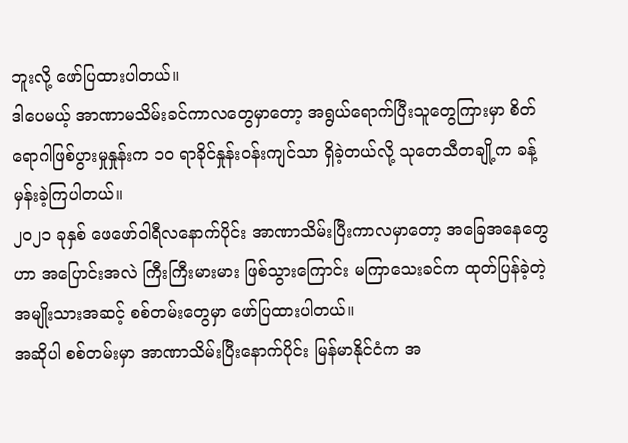ဘူးလို့ ဖော်ပြထားပါတယ်။
ဒါပေမယ့် အာဏာမသိမ်းခင်ကာလတွေမှာတော့ အရွယ်ရောက်ပြီးသူတွေကြားမှာ စိတ်ရောဂါဖြစ်ပွားမှုနှုန်းက ၁၀ ရာခိုင်နှုန်းဝန်းကျင်သာ ရှိခဲ့တယ်လို့ သုတေသီတချို့က ခန့်မှန်းခဲ့ကြပါတယ်။
၂၀၂၁ ခုနှစ် ဖေဖော်ဝါရီလနောက်ပိုင်း အာဏာသိမ်းပြီးကာလမှာတော့ အခြေအနေတွေဟာ အပြောင်းအလဲ ကြီးကြီးမားမား ဖြစ်သွားကြောင်း မကြာသေးခင်က ထုတ်ပြန်ခဲ့တဲ့ အမျိုးသားအဆင့် စစ်တမ်းတွေမှာ ဖော်ပြထားပါတယ်။
အဆိုပါ စစ်တမ်းမှာ အာဏာသိမ်းပြီးနောက်ပိုင်း မြန်မာနိုင်ငံက အ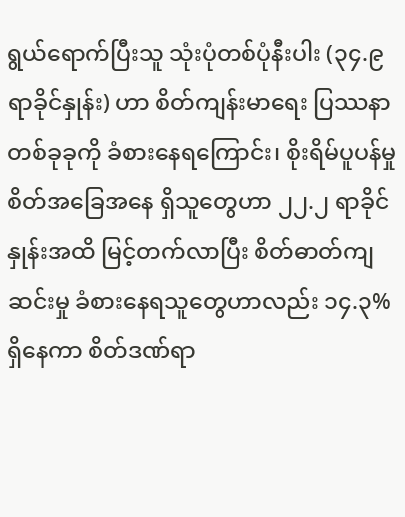ရွယ်ရောက်ပြီးသူ သုံးပုံတစ်ပုံနီးပါး (၃၄.၉ ရာခိုင်နှုန်း) ဟာ စိတ်ကျန်းမာရေး ပြဿနာတစ်ခုခုကို ခံစားနေရကြောင်း၊ စိုးရိမ်ပူပန်မှု စိတ်အခြေအနေ ရှိသူတွေဟာ ၂၂.၂ ရာခိုင်နှုန်းအထိ မြင့်တက်လာပြီး စိတ်ဓာတ်ကျဆင်းမှု ခံစားနေရသူတွေဟာလည်း ၁၄.၃% ရှိနေကာ စိတ်ဒဏ်ရာ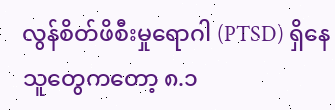လွန်စိတ်ဖိစီးမှုရောဂါ (PTSD) ရှိနေသူတွေကတော့ ၈.၁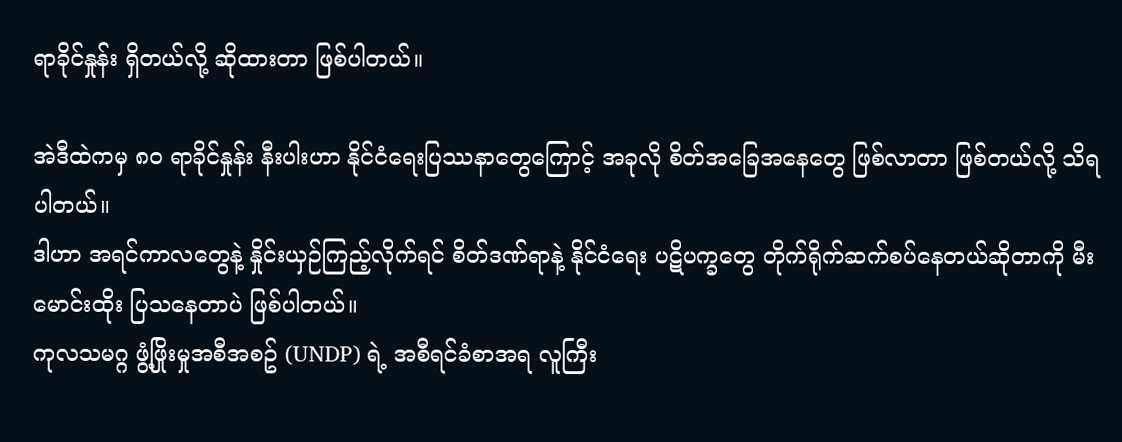ရာခိုင်နှုန်း ရှိတယ်လို့ ဆိုထားတာ ဖြစ်ပါတယ်။

အဲဒီထဲကမှ ၈၀ ရာခိုင်နှုန်း နီးပါးဟာ နိုင်ငံရေးပြဿနာတွေကြောင့် အခုလို စိတ်အခြေအနေတွေ ဖြစ်လာတာ ဖြစ်တယ်လို့ သိရပါတယ်။
ဒါဟာ အရင်ကာလတွေနဲ့ နှိုင်းယှဉ်ကြည့်လိုက်ရင် စိတ်ဒဏ်ရာနဲ့ နိုင်ငံရေး ပဋိပက္ခတွေ တိုက်ရိုက်ဆက်စပ်နေတယ်ဆိုတာကို မီးမောင်းထိုး ပြသနေတာပဲ ဖြစ်ပါတယ်။
ကုလသမဂ္ဂ ဖွံ့ဖြိုးမှုအစီအစဥ် (UNDP) ရဲ့ အစီရင်ခံစာအရ လူကြီး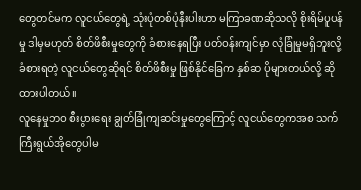တွေတင်မက လူငယ်တွေရဲ့ သုံးပုံတစ်ပုံနီးပါးဟာ မကြာခဏဆိုသလို စိုးရိမ်ပူပန်မှု ဒါမှမဟုတ် စိတ်ဖိစီးမှုတွေကို ခံစားနေရပြီး ပတ်ဝန်းကျင်မှာ လုံခြုံမှုမရှိဘူးလို့ ခံစားရတဲ့ လူငယ်တွေဆိုရင် စိတ်ဖိစီးမှု ဖြစ်နိုင်ခြေက နှစ်ဆ ပိုများတယ်လို့ ဆိုထားပါတယ်။
လူနေမှုဘဝ စီးပွားရေး ချွတ်ခြုံကျဆင်းမှုတွေကြောင့် လူငယ်တွေကအစ သက်ကြီးရွယ်အိုတွေပါမ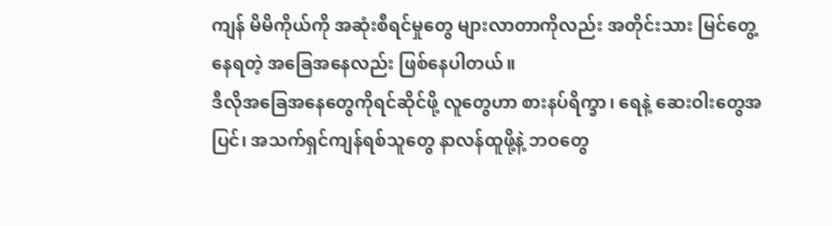ကျန် မိမိကိုယ်ကို အဆုံးစီရင်မှုတွေ များလာတာကိုလည်း အတိုင်းသား မြင်တွေ့နေရတဲ့ အခြေအနေလည်း ဖြစ်နေပါတယ်။
ဒီလိုအခြေအနေတွေကိုရင်ဆိုင်ဖို့ လူတွေဟာ စားနပ်ရိက္ခာ၊ ရေနဲ့ ဆေးဝါးတွေအပြင်၊ အသက်ရှင်ကျန်ရစ်သူတွေ နာလန်ထူဖို့နဲ့ ဘဝတွေ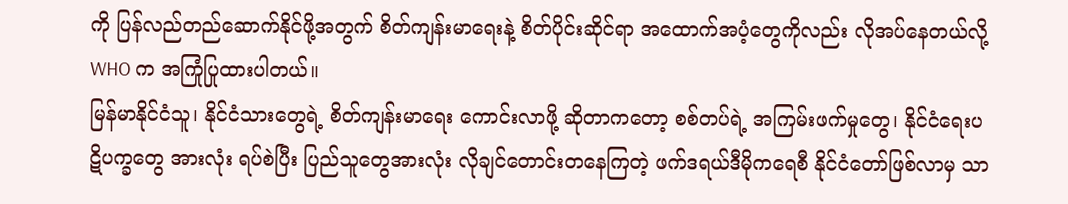ကို ပြန်လည်တည်ဆောက်နိုင်ဖို့အတွက် စိတ်ကျန်းမာရေးနဲ့ စိတ်ပိုင်းဆိုင်ရာ အထောက်အပံ့တွေကိုလည်း လိုအပ်နေတယ်လို့ WHO က အကြုံပြုထားပါတယ်။
မြန်မာနိုင်ငံသူ၊ နိုင်ငံသားတွေရဲ့ စိတ်ကျန်းမာရေး ကောင်းလာဖို့ ဆိုတာကတော့ စစ်တပ်ရဲ့ အကြမ်းဖက်မှုတွေ၊ နိုင်ငံရေးပဋိပက္ခတွေ အားလုံး ရပ်စဲပြီး ပြည်သူတွေအားလုံး လိုချင်တောင်းတနေကြတဲ့ ဖက်ဒရယ်ဒီမိုကရေစီ နိုင်ငံတော်ဖြစ်လာမှ သာ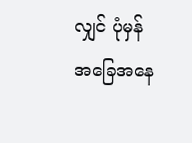လျှင် ပုံမှန်အခြေအနေ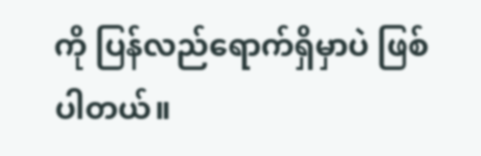ကို ပြန်လည်ရောက်ရှိမှာပဲ ဖြစ်ပါတယ်။